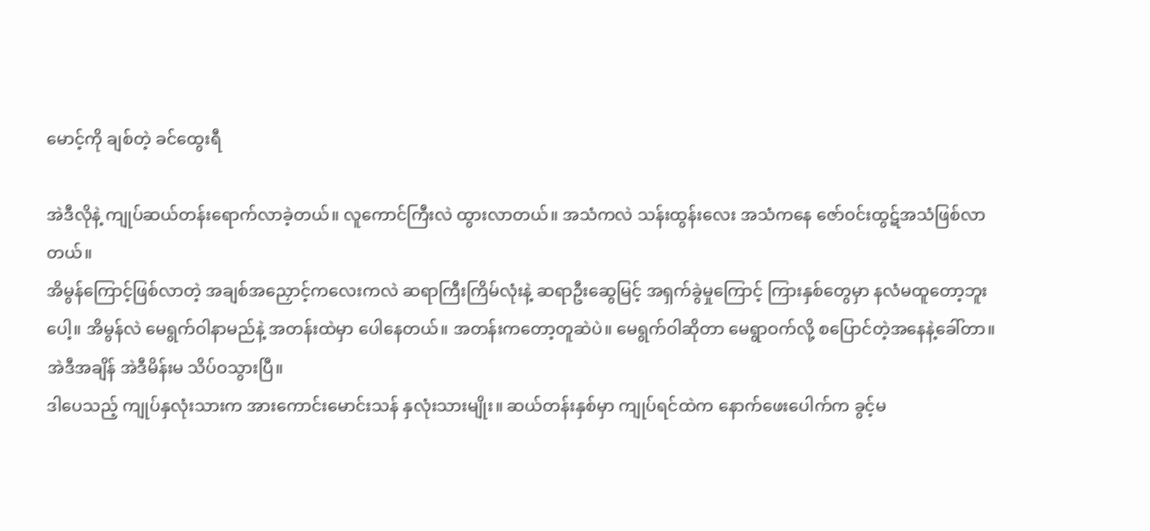မောင့်ကို ချစ်တဲ့ ခင်ထွေးရီ

အဲဒီလိုနဲ့ ကျုပ်ဆယ်တန်းရောက်လာခဲ့တယ်။ လူကောင်ကြီးလဲ ထွားလာတယ်။ အသံကလဲ သန်းထွန်းလေး အသံကနေ ဇော်ဝင်းထွဋ်အသံဖြစ်လာတယ်။
အိမွန်ကြောင့်ဖြစ်လာတဲ့ အချစ်အညှောင့်ကလေးကလဲ ဆရာကြီးကြိမ်လုံးနဲ့ ဆရာဦးဆွေမြင့် အရှက်ခွဲမှုကြောင့် ကြားနှစ်တွေမှာ နလံမထူတော့ဘူးပေါ့။ အိမွန်လဲ မေရွက်ဝါနာမည်နဲ့ အတန်းထဲမှာ ပေါနေတယ်။ အတန်းကတော့တူဆဲပဲ။ မေရွက်ဝါဆိုတာ မေရွာဝက်လို့ စပြောင်တဲ့အနေနဲ့ခေါ်တာ။ အဲဒီအချိန် အဲဒီမိန်းမ သိပ်ဝသွားပြီ။
ဒါပေသည့် ကျုပ်နှလုံးသားက အားကောင်းမောင်းသန် နှလုံးသားမျိုး။ ဆယ်တန်းနှစ်မှာ ကျုပ်ရင်ထဲက နောက်ဖေးပေါက်က ခွင့်မ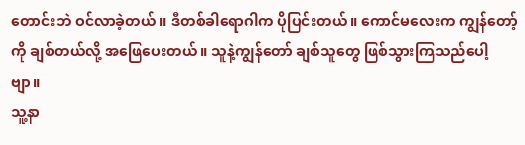တောင်းဘဲ ဝင်လာခဲ့တယ်။ ဒီတစ်ခါရောဂါက ပိုပြင်းတယ်။ ကောင်မလေးက ကျွန်တော့်ကို ချစ်တယ်လို့ အဖြေပေးတယ်။ သူနဲ့ကျွန်တော် ချစ်သူတွေ ဖြစ်သွားကြသည်ပေါ့ဗျာ။
သူ့နာ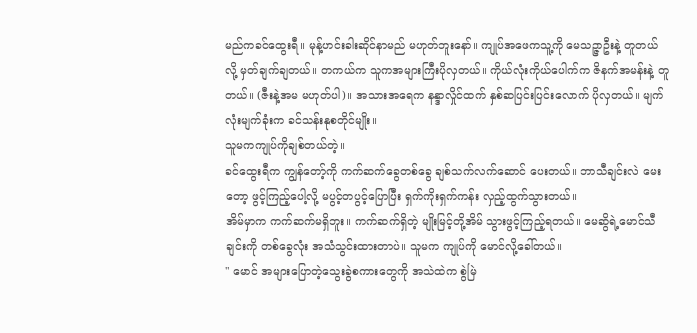မည်ကခင်ထွေးရီ။ မုန့်ဟင်းခါးဆိုင်နာမည် မဟုတ်ဘူးနော်။ ကျုပ်အဖေကသူ့ကို မေသဉ္ဇာဦးနဲ့ တူတယ်လို့ မှတ်ချက်ချတယ်။ တကယ်က သူကအများကြီးပိုလှတယ်။ ကိုယ်လုံးကိုယ်ပေါက်က ဇိနက်အမန်းနဲ့ တူတယ်။ (ဇီးနဲ့အမ မဟုတ်ပါ)။ အသားအရေက နန္ဒာလှိုင်ထက် နှစ်ဆပြင်းပြင်းလောက် ပိုလှတယ်။ မျက်လုံးမျက်ခုံးက ခင်သန်းနုစတိုင်မျိုး။
သူမကကျုပ်ကိုချစ်တယ်တဲ့။
ခင်ထွေးရီက ကျွန်တော့်ကို ကက်ဆက်ခွေတစ်ခွေ ချစ်သက်လက်ဆောင် ပေးတယ်။ ဘာသီချင်းလဲ မေးတော့ ဖွင့်ကြည့်ပေါ့လို့ မပွင့်တပွင့်ပြောပြီး ရှက်ကိုးရှက်ကန်း လှည့်ထွက်သွားတယ်။
အိမ်မှာက ကက်ဆက်မရှိဘူး။ ကက်ဆက်ရှိတဲ့ မျိုးမြင့်တို့အိမ် သွားဖွင့်ကြည့်ရတယ်။ မေဆွိရဲ့မောင်သီချင်းကို တစ်ခွေလုံး အသံသွင်းထားတာပဲ။ သူမက ကျုပ်ကို မောင်လို့ခေါ်တယ်။
" မောင် အများပြောတဲ့သွေးခွဲစကားတွေကို အသဲထဲက စွဲမြဲ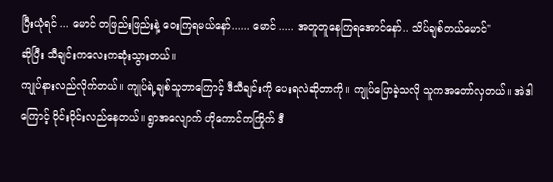ပြီးယုံရင် ... မောင် တဖြည်းဖြည်းနဲ့ ဝေးကြရမယ်နော်...... မောင် ..... အတူတူနေကြရအောင်နော်.. သိပ်ချစ်တယ်မောင်"
ဆိုပြီး သီချင်းကလေးကဆုံးသွားတယ်။
ကျုပ်နားလည်လိုက်တယ်။ ကျုပ်ရဲ့ချစ်သူဘာကြောင့် ဒီသီချင်းကို ပေးရလဲဆိုတာကို။ ကျုပ်ပြောခဲ့သလို သူကအတော်လှတယ်။ အဲဒါကြောင့် ဝိုင်းဝိုင်းလည်နေတယ်။ ရွာအလျောက် ဟိုကောင်ကကြိုက် ဒီ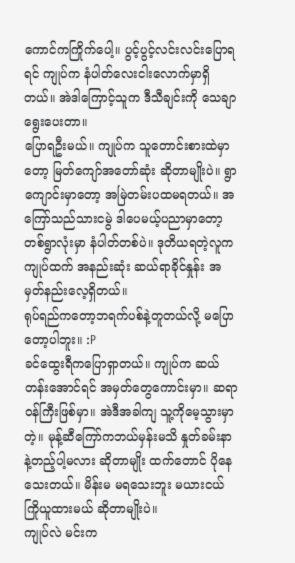ကောင်ကကြိုက်ပေါ့။ ပွင့်ပွင့်လင်းလင်းပြောရရင် ကျုပ်က နံပါတ်လေးငါးလောက်မှာရှိတယ်။ အဲဒါကြောင့်သူက ဒီသီချင်းကို သေချာရွေးပေးတာ။
ပြောရဦးမယ်။ ကျုပ်က သူတောင်းစားထဲမှာတော့ မြတ်ကျော်အတော်ဆုံး ဆိုတာမျိုးပဲ။ ရွာကျောင်းမှာတော့ အမြဲတမ်းပထမရတယ်။ အကြော်သည်သားငမွဲ ဒါပေမယ့်ပညာမှာတော့ တစ်ရွာလုံးမှာ နံပါတ်တစ်ပဲ။ ဒုတိယရတဲ့လူက ကျုပ်ထက် အနည်းဆုံး ဆယ်ရာခိုင်နှုန်း အမှတ်နည်းလေ့ရှိတယ်။
ရုပ်ရည်ကတော့ဘရက်ပစ်နဲ့တူတယ်လို့ မပြောတော့ပါဘူး။ :P
ခင်ထွေးရီကပြောရှာတယ်။ ကျုပ်က ဆယ်တန်းအောင်ရင် အမှတ်တွေကောင်းမှာ။ ဆရာဝန်ကြီးဖြစ်မှာ။ အဲဒီအခါကျ သူ့ကိုမေ့သွားမှာတဲ့။ မုန့်ဆီကြော်ကဘယ်မှန်းမသိ နှုတ်ခမ်းနာနဲ့တည့်ပါ့မလား ဆိုတာမျိုး ထက်တောင် ပိုနေသေးတယ်။ မိန်းမ မရသေးဘူး မယားငယ်ကြိုယူထားမယ် ဆိုတာမျိုးပဲ။
ကျုပ်လဲ မင်းက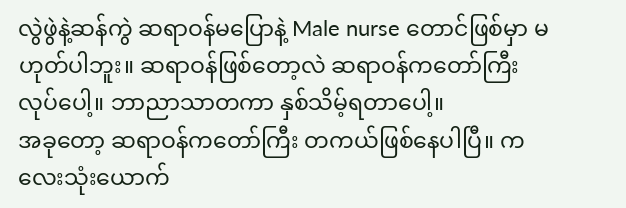လွဲဖွဲနဲ့ဆန်ကွဲ ဆရာဝန်မပြောနဲ့ Male nurse တောင်ဖြစ်မှာ မဟုတ်ပါဘူး။ ဆရာဝန်ဖြစ်တော့လဲ ဆရာဝန်ကတော်ကြီး လုပ်ပေါ့။ ဘာညာသာတကာ နှစ်သိမ့်ရတာပေါ့။
အခုတော့ ဆရာဝန်ကတော်ကြီး တကယ်ဖြစ်နေပါပြီ။ ကလေးသုံးယောက်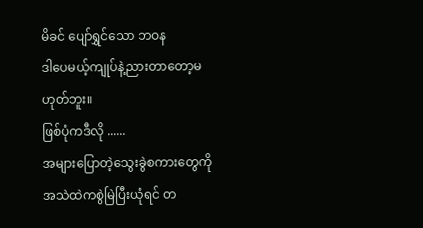မိခင် ပျော်ရွှင်သော ဘဝန
ဒါပေမယ့်ကျုပ်နဲ့ညားတာတော့မဟုတ်ဘူး။
ဖြစ်ပုံကဒီလို ......
အများပြောတဲ့သွေးခွဲစကားတွေကို အသဲထဲကစွဲမြဲပြီးယုံရင် တ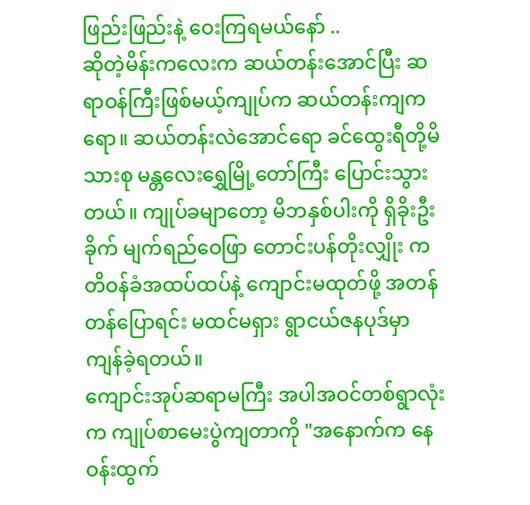ဖြည်းဖြည်းနဲ့ ဝေးကြရမယ်နော် ..
ဆိုတဲ့မိန်းကလေးက ဆယ်တန်းအောင်ပြီး ဆရာဝန်ကြီးဖြစ်မယ့်ကျုပ်က ဆယ်တန်းကျကရော။ ဆယ်တန်းလဲအောင်ရော ခင်ထွေးရီတို့မိသားစု မန္တလေးရွှေမြို့တော်ကြီး ပြောင်းသွားတယ်။ ကျုပ်ခမျာတော့ မိဘနှစ်ပါးကို ရှိခိုးဦးခိုက် မျက်ရည်ဝေဖြာ တောင်းပန်တိုးလျှိုး ကတိဝန်ခံအထပ်ထပ်နဲ့ ကျောင်းမထုတ်ဖို့ အတန်တန်ပြောရင်း မထင်မရှား ရွာငယ်ဇနပုဒ်မှာ ကျန်ခဲ့ရတယ်။
ကျောင်းအုပ်ဆရာမကြီး အပါအဝင်တစ်ရွာလုံးက ကျုပ်စာမေးပွဲကျတာကို "အနောက်က နေဝန်းထွက်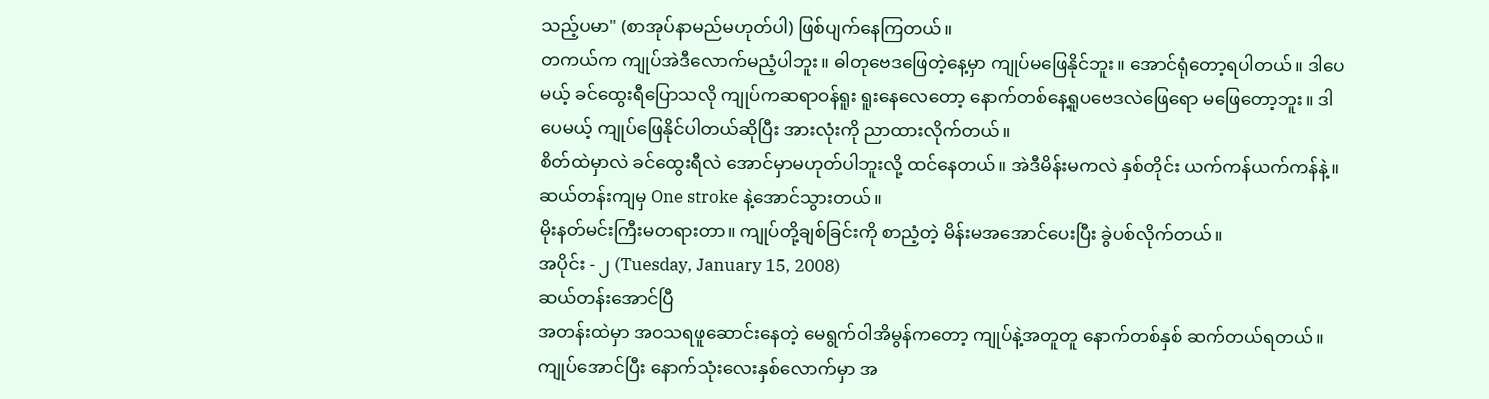သည့်ပမာ" (စာအုပ်နာမည်မဟုတ်ပါ) ဖြစ်ပျက်နေကြတယ်။
တကယ်က ကျုပ်အဲဒီလောက်မညံ့ပါဘူး။ ဓါတုဗေဒဖြေတဲ့နေ့မှာ ကျုပ်မဖြေနိုင်ဘူး။ အောင်ရုံတော့ရပါတယ်။ ဒါပေမယ့် ခင်ထွေးရီပြောသလို ကျုပ်ကဆရာဝန်ရူး ရူးနေလေတော့ နောက်တစ်နေ့ရူပဗေဒလဲဖြေရော မဖြေတော့ဘူး။ ဒါပေမယ့် ကျုပ်ဖြေနိုင်ပါတယ်ဆိုပြီး အားလုံးကို ညာထားလိုက်တယ်။
စိတ်ထဲမှာလဲ ခင်ထွေးရီလဲ အောင်မှာမဟုတ်ပါဘူးလို့ ထင်နေတယ်။ အဲဒီမိန်းမကလဲ နှစ်တိုင်း ယက်ကန်ယက်ကန်နဲ့။ ဆယ်တန်းကျမှ One stroke နဲ့အောင်သွားတယ်။
မိုးနတ်မင်းကြီးမတရားတာ။ ကျုပ်တို့ချစ်ခြင်းကို စာညံ့တဲ့ မိန်းမအအောင်ပေးပြီး ခွဲပစ်လိုက်တယ်။
အပိုင်း - ၂ (Tuesday, January 15, 2008)
ဆယ်တန်းအောင်ပြီ
အတန်းထဲမှာ အဝသရဖူဆောင်းနေတဲ့ မေရွက်ဝါအိမွန်ကတော့ ကျုပ်နဲ့အတူတူ နောက်တစ်နှစ် ဆက်တယ်ရတယ်။ ကျုပ်အောင်ပြီး နောက်သုံးလေးနှစ်လောက်မှာ အ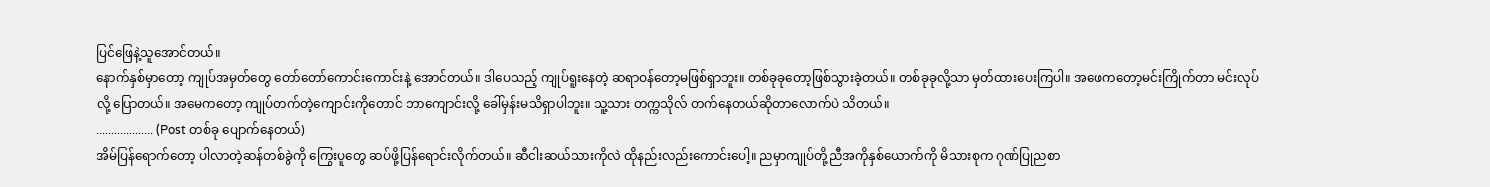ပြင်ဖြေနဲ့သူအောင်တယ်။
နောက်နှစ်မှာတော့ ကျုပ်အမှတ်တွေ တော်တော်ကောင်းကောင်းနဲ့ အောင်တယ်။ ဒါပေသည့် ကျုပ်ရူးနေတဲ့ ဆရာဝန်တော့မဖြစ်ရှာဘူး။ တစ်ခုခုတော့ဖြစ်သွားခဲ့တယ်။ တစ်ခုခုလို့သာ မှတ်ထားပေးကြပါ။ အဖေကတော့မင်းကြိုက်တာ မင်းလုပ်လို့ ပြောတယ်။ အမေကတော့ ကျုပ်တက်တဲ့ကျောင်းကိုတောင် ဘာကျောင်းလို့ ခေါ်မှန်းမသိရှာပါဘူး။ သူ့သား တက္ကသိုလ် တက်နေတယ်ဆိုတာလောက်ပဲ သိတယ်။
................... (Post တစ်ခု ပျောက်နေတယ်)
အိမ်ပြန်ရောက်တော့ ပါလာတဲ့ဆန်တစ်ခွဲကို ကြွေးပူတွေ ဆပ်ဖို့ပြန်ရောင်းလိုက်တယ်။ ဆီငါးဆယ်သားကိုလဲ ထိုနည်းလည်းကောင်းပေါ့။ ညမှာကျုပ်တို့ညီအကိုနှစ်ယောက်ကို မိသားစုက ဂုဏ်ပြုညစာ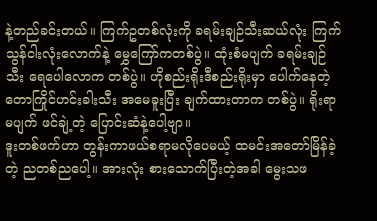နဲ့တည်ခင်းတယ်။ ကြက်ဥတစ်လုံးကို ခရမ်းချဉ်သီးဆယ်လုံး ကြက်သွန်ငါးလုံးလောက်နဲ့ မွှေကြော်ကတစ်ပွဲ။ ထုံးစံမပျက် ခရမ်းချဉ်သီး ရေပေါလောက တစ်ပွဲ။ ဟိုစည်းရိုးဒီစည်းရိုးမှာ ပေါက်နေတဲ့ တောကြိုင်ဟင်းခါးသီး အမေခူးပြီး ချက်ထားတာက တစ်ပွဲ။ ရိုးရာမပျက် ဖင်ချဲ့တဲ့ ပြောင်းဆံနဲ့ပေါ့ဗျာ။
ဒူးတစ်ဖက်ဟာ တွန်းကာဖယ်စရာမလိုပေမယ့် ထမင်းအတော်မြိန်ခဲ့တဲ့ ညတစ်ညပေါ့။ အားလုံး စားသောက်ပြီးတဲ့အခါ မွေးသဖ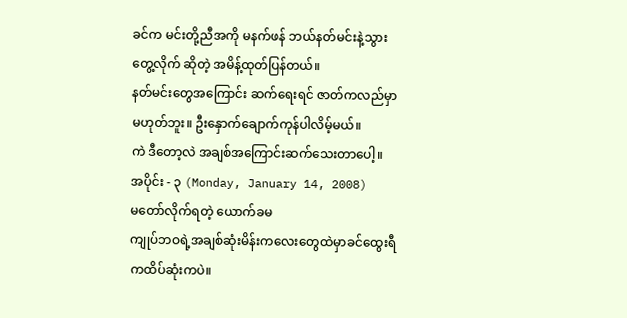ခင်က မင်းတို့ညီအကို မနက်ဖန် ဘယ်နတ်မင်းနဲ့သွားတွေ့လိုက် ဆိုတဲ့ အမိန့်ထုတ်ပြန်တယ်။
နတ်မင်းတွေအကြောင်း ဆက်ရေးရင် ဇာတ်ကလည်မှာမဟုတ်ဘူး။ ဦးနှောက်ချောက်ကုန်ပါလိမ့်မယ်။
ကဲ ဒီတော့လဲ အချစ်အကြောင်းဆက်သေးတာပေါ့။
အပိုင်း - ၃ (Monday, January 14, 2008)
မတော်လိုက်ရတဲ့ ယောက်ခမ
ကျုပ်ဘဝရဲ့အချစ်ဆုံးမိန်းကလေးတွေထဲမှာခင်ထွေးရီကထိပ်ဆုံးကပဲ။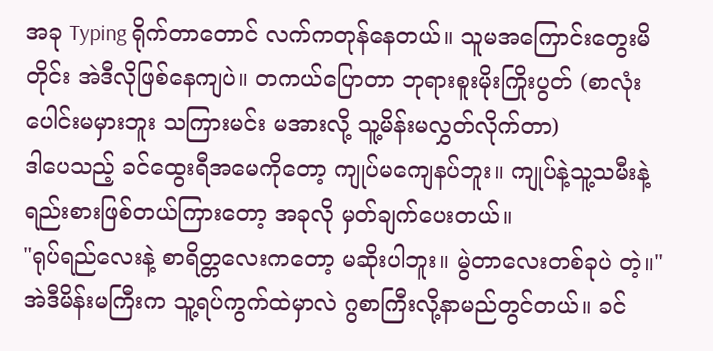အခု Typing ရိုက်တာတောင် လက်ကတုန်နေတယ်။ သူမအကြောင်းတွေးမိတိုင်း အဲဒီလိုဖြစ်နေကျပဲ။ တကယ်ပြောတာ ဘုရားစူးမိုးကြိုးပွတ် (စာလုံးပေါင်းမမှားဘူး သကြားမင်း မအားလို့ သူ့မိန်းမလွှတ်လိုက်တာ)
ဒါပေသည့် ခင်ထွေးရီအမေကိုတော့ ကျုပ်မကျေနပ်ဘူး။ ကျုပ်နဲ့သူ့သမီးနဲ့ ရည်းစားဖြစ်တယ်ကြားတော့ အခုလို မှတ်ချက်ပေးတယ်။
"ရုပ်ရည်လေးနဲ့ စာရိတ္တလေးကတော့ မဆိုးပါဘူး။ မွဲတာလေးတစ်ခုပဲ တဲ့။"
အဲဒီမိန်းမကြီးက သူ့ရပ်ကွက်ထဲမှာလဲ ဂွစာကြီးလို့နာမည်တွင်တယ်။ ခင်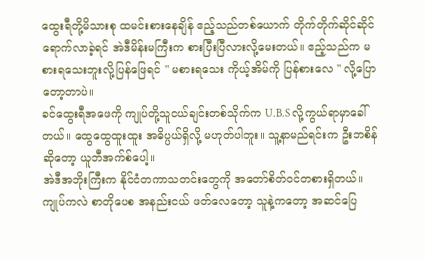ထွေးရီတို့မိသားစု ထမင်းစားနေချိန် ဧည့်သည်တစ်ယောက် တိုက်တိုက်ဆိုင်ဆိုင် ရောက်လာခဲ့ရင် အဲဒီမိန်းမကြီးက စားပြီးပြီလားလို့မေးတယ်။ ဧည့်သည်က မစားရသေးဘူးလို့ပြန်ဖြေရင် " မစားရသေး ကိုယ့်အိမ်ကို ပြန်စားလေ " လို့ပြောတော့တာပဲ။
ခင်ထွေးရီအဖေကို ကျုပ်တို့သူငယ်ချင်းတစ်သိုက်က U.B.S လို့ကွယ်ရာမှာခေါ်တယ်။ ထွေထွေထူးထူး အဓိပ္ပယ်ရှိလို့ မဟုတ်ပါဘူး။ သူ့နာမည်ရင်းက ဦးဘစိန် ဆိုတော့ ယူဘီအက်စ်ပေါ့။
အဲဒီအဘိုးကြီးက နိုင်ငံတကာသတင်းတွေကို အတော်စိတ်ဝင်တစားရှိတယ်။ ကျုပ်ကလဲ စာတိုပေစ အနည်းငယ် ဖတ်လေတော့ သူနဲ့ကတော့ အဆင်ပြေ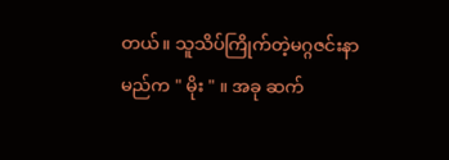တယ်။ သူသိပ်ကြိုက်တဲ့မဂ္ဂဇင်းနာမည်က " မိုး " ။ အခု ဆက်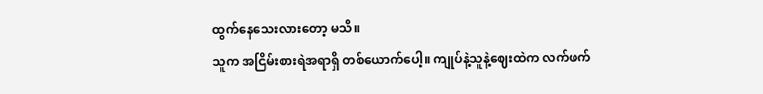ထွက်နေသေးလားတော့ မသိ။
သူက အငြိမ်းစားရဲအရာရှိ တစ်ယောက်ပေါ့။ ကျုပ်နဲ့သူနဲ့ဈေးထဲက လက်ဖက်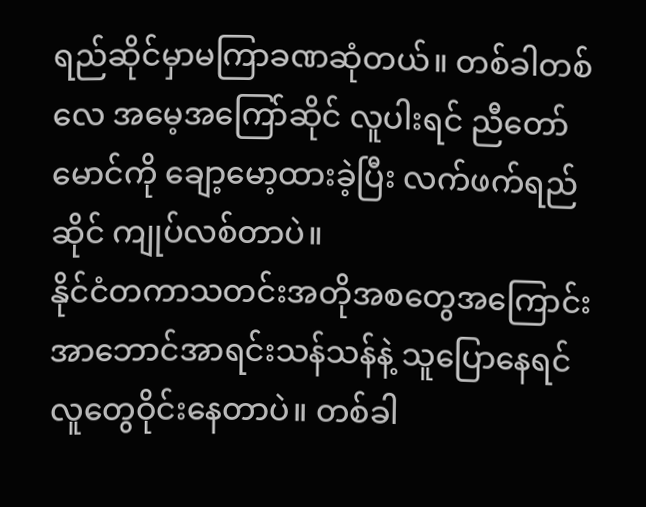ရည်ဆိုင်မှာမကြာခဏဆုံတယ်။ တစ်ခါတစ်လေ အမေ့အကြော်ဆိုင် လူပါးရင် ညီတော်မောင်ကို ချော့မော့ထားခဲ့ပြီး လက်ဖက်ရည်ဆိုင် ကျုပ်လစ်တာပဲ။
နိုင်ငံတကာသတင်းအတိုအစတွေအကြောင်း အာဘောင်အာရင်းသန်သန်နဲ့ သူပြောနေရင် လူတွေဝိုင်းနေတာပဲ။ တစ်ခါ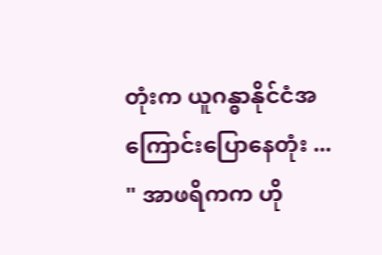တုံးက ယူဂန္ဓာနိုင်ငံအကြောင်းပြောနေတုံး ...
" အာဖရိကက ဟို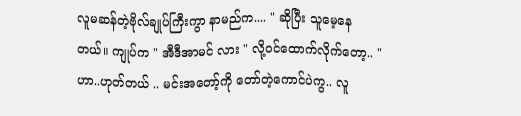လူမဆန်တဲ့ဗိုလ်ချုပ်ကြီးကွာ နာမည်က.... " ဆိုပြီး သူမေ့နေတယ်။ ကျုပ်က " အီဒီအာမင် လား " လို့ဝင်ထောက်လိုက်တော့.. " ဟာ..ဟုတ်တယ် .. မင်းအတော့်ကို တော်တဲ့ကောင်ပဲကွ.. လူ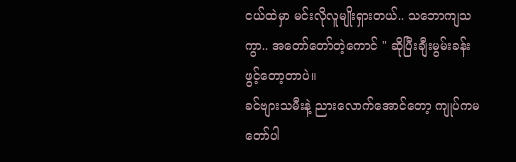ငယ်ထဲမှာ မင်းလိုလူမျိုးရှားတယ်.. သဘောကျသကွာ.. အတော်တော်တဲ့ကောင် " ဆိုပြီးချီးမွမ်းခန်းဖွင့်တော့တာပဲ။
ခင်ဗျားသမီးနဲ့ ညားလောက်အောင်တော့ ကျုပ်ကမတော်ပါ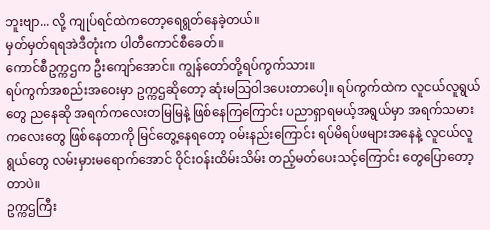ဘူးဗျာ... လို့ ကျုပ်ရင်ထဲကတော့ရေရွတ်နေခဲ့တယ်။
မှတ်မှတ်ရရအဲဒီတုံးက ပါတီကောင်စီခေတ်။
ကောင်စီဥက္ကဌက ဦးကျော်အောင်။ ကျွန်တော်တို့ရပ်ကွက်သား။
ရပ်ကွက်အစည်းအဝေးမှာ ဥက္ကဌဆိုတော့ ဆုံးမသြဝါဒပေးတာပေါ့။ ရပ်ကွက်ထဲက လူငယ်လူရွယ်တွေ ညနေဆို အရက်ကလေးတမြမြနဲ့ ဖြစ်နေကြကြောင်း ပညာရှာရမယ့်အရွယ်မှာ အရက်သမားကလေးတွေ ဖြစ်နေတာကို မြင်တွေ့နေရတော့ ဝမ်းနည်းကြောင်း ရပ်မိရပ်ဖများအနေနဲ့ လူငယ်လူရွယ်တွေ လမ်းမှားမရောက်အောင် ဝိုင်းဝန်းထိမ်းသိမ်း တည့်မတ်ပေးသင့်ကြောင်း တွေပြောတော့တာပဲ။
ဥက္ကဌကြီး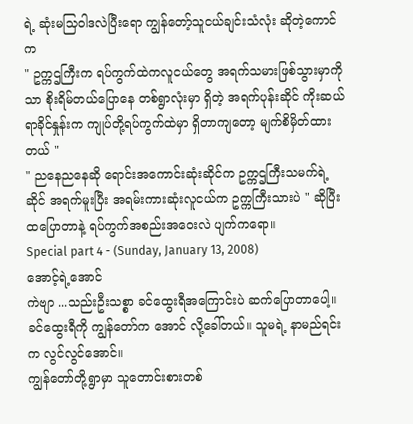ရဲ့ ဆုံးမသြဝါဒလဲပြီးရော ကျွန်တော့်သူငယ်ချင်းသံလုံး ဆိုတဲ့ကောင်က
" ဥက္ကဌကြီးက ရပ်ကွက်ထဲကလူငယ်တွေ အရက်သမားဖြစ်သွားမှာကိုသာ စိုးရိမ်တယ်ပြောနေ တစ်ရွာလုံးမှာ ရှိတဲ့ အရက်ပုန်းဆိုင် ကိုးဆယ်ရာခိုင်နှုန်းက ကျုပ်တို့ရပ်ကွက်ထဲမှာ ရှိတာကျတော့ မျက်စိမှိတ်ထားတယ် "
" ညနေညနေဆို ရောင်းအကောင်းဆုံးဆိုင်က ဥက္ကဌကြီးသမက်ရဲ့ဆိုင် အရက်မူးပြီး အရမ်းကားဆုံးလူငယ်က ဥက္ကကြီးသားပဲ " ဆိုပြီး ထပြောတာနဲ့ ရပ်ကွက်အစည်းအဝေးလဲ ပျက်ကရော။
Special part 4 - (Sunday, January 13, 2008)
အောင့်ရဲ့အောင်
ကဲဗျာ ...သည်းဦးသစ္စာ ခင်ထွေးရီအကြောင်းပဲ ဆက်ပြောတာပေါ့။
ခင်ထွေးရီကို ကျွန်တော်က အောင် လို့ခေါ်တယ်။ သူမရဲ့ နာမည်ရင်းက လွင်လွင်အောင်။
ကျွန်တော်တို့ရွာမှာ သူတောင်းစားတစ်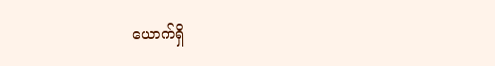ယောက်ရှိ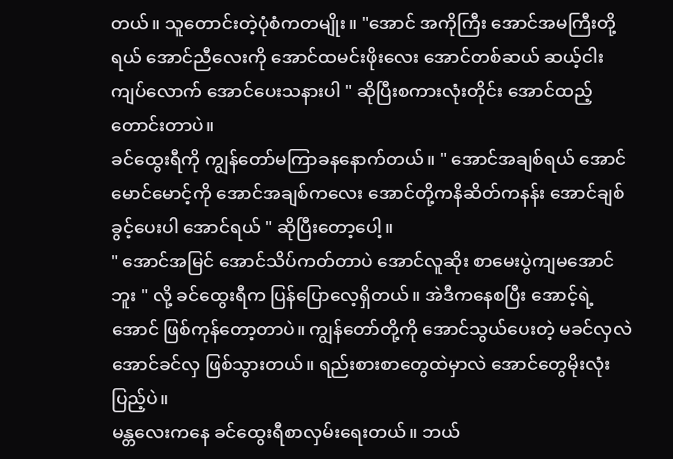တယ်။ သူတောင်းတဲ့ပုံစံကတမျိုး။ "အောင် အကိုကြီး အောင်အမကြီးတို့ရယ် အောင်ညီလေးကို အောင်ထမင်းဖိုးလေး အောင်တစ်ဆယ် ဆယ့်ငါးကျပ်လောက် အောင်ပေးသနားပါ " ဆိုပြီးစကားလုံးတိုင်း အောင်ထည့်တောင်းတာပဲ။
ခင်ထွေးရီကို ကျွန်တော်မကြာခနနောက်တယ်။ " အောင်အချစ်ရယ် အောင် မောင်မောင့်ကို အောင်အချစ်ကလေး အောင်တို့ကနိဆိတ်ကနန်း အောင်ချစ်ခွင့်ပေးပါ အောင်ရယ် " ဆိုပြီးတော့ပေါ့။
" အောင်အမြင် အောင်သိပ်ကတ်တာပဲ အောင်လူဆိုး စာမေးပွဲကျမအောင်ဘူး " လို့ ခင်ထွေးရီက ပြန်ပြောလေ့ရှိတယ်။ အဲဒီကနေစပြီး အောင့်ရဲ့အောင် ဖြစ်ကုန်တော့တာပဲ။ ကျွန်တော်တို့ကို အောင်သွယ်ပေးတဲ့ မခင်လှလဲ အောင်ခင်လှ ဖြစ်သွားတယ်။ ရည်းစားစာတွေထဲမှာလဲ အောင်တွေမိုးလုံးပြည့်ပဲ။
မန္တလေးကနေ ခင်ထွေးရီစာလှမ်းရေးတယ်။ ဘယ်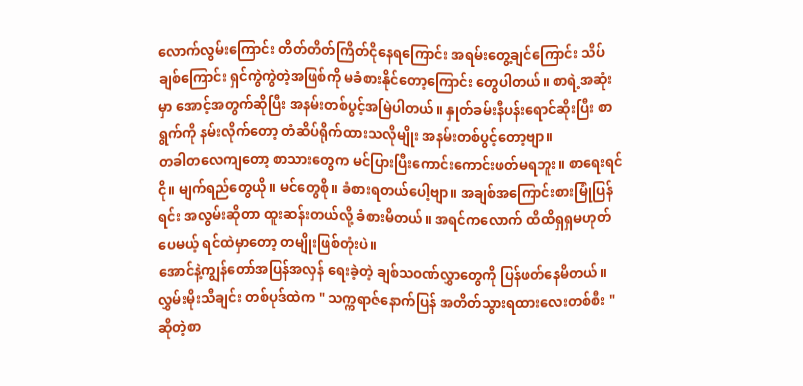လောက်လွမ်းကြောင်း တိတ်တိတ်ကြိတ်ငိုနေရကြောင်း အရမ်းတွေ့ချင်ကြောင်း သိပ်ချစ်ကြောင်း ရှင်ကွဲကွဲတဲ့အဖြစ်ကို မခံစားနိုင်တော့ကြောင်း တွေပါတယ်။ စာရဲ့အဆုံးမှာ အောင့်အတွက်ဆိုပြီး အနမ်းတစ်ပွင့်အမြဲပါတယ်။ နှုတ်ခမ်းနီပန်းရောင်ဆိုးပြီး စာရွက်ကို နမ်းလိုက်တော့ တံဆိပ်ရိုက်ထားသလိုမျိုး အနမ်းတစ်ပွင့်တော့ဗျာ။
တခါတလေကျတော့ စာသားတွေက မင်ပြားပြီးကောင်းကောင်းဖတ်မရဘူး။ စာရေးရင်ငို။ မျက်ရည်တွေယို။ မင်တွေစို။ ခံစားရတယ်ပေါ့ဗျာ။ အချစ်အကြောင်းစားမြုံပြန်ရင်း အလွမ်းဆိုတာ ထူးဆန်းတယ်လို့ ခံစားမိတယ်။ အရင်ကလောက် ထိထိရှရှမဟုတ်ပေမယ့် ရင်ထဲမှာတော့ တမျိုးဖြစ်တုံးပဲ။
အောင်နဲ့ကျွန်တော်အပြန်အလှန် ရေးခဲ့တဲ့ ချစ်သဝဏ်လွှာတွေကို ပြန်ဖတ်နေမိတယ်။ လွှမ်းမိုးသီချင်း တစ်ပုဒ်ထဲက " သက္ကရာဇ်နောက်ပြန် အတိတ်သွားရထားလေးတစ်စီး " ဆိုတဲ့စာ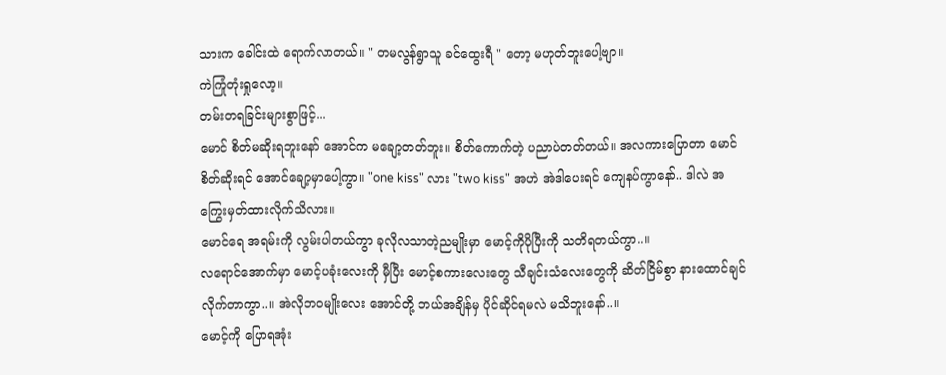သားက ခေါင်းထဲ ရောက်လာတယ်။ " တမလွန်ရွာသူ ခင်ထွေးရီ " တော့ မဟုတ်ဘူးပေါ့ဗျာ။
ကဲကြုံတုံးရှုလော့။
တမ်းတရခြင်းများစွာဖြင့်...
မောင် စိတ်မဆိုးရဘူးနော် အောင်က မချော့တတ်ဘူး။ စိတ်ကောက်တဲ့ ပညာပဲတတ်တယ်။ အလကားပြောတာ မောင်စိတ်ဆိုးရင် အောင်ချော့မှာပေါ့ကွာ။ "one kiss" လား "two kiss" အဟဲ အဲဒါပေးရင် ကျေနပ်ကွာနော်.. ဒါလဲ အကြွေးမှတ်ထားလိုက်သိလား။
မောင်ရေ အရမ်းကို လွမ်းပါတယ်ကွာ ခုလိုလသာတဲ့ညမျိုးမှာ မောင့်ကိုပိုပြီးကို သတိရတယ်ကွာ..။
လရောင်အောက်မှာ မောင့်ပခုံးလေးကို မှီပြီး မောင့်စကားလေးတွေ သီချင်းသံလေးတွေကို ဆိတ်ငြိမ်စွာ နားထောင်ချင်လိုက်တာကွာ..။ အဲလိုဘဝမျိုးလေး အောင်တို့ ဘယ်အချိန်မှ ပိုင်ဆိုင်ရမလဲ မသိဘူးနော်..။
မောင့်ကို ပြောရအုံး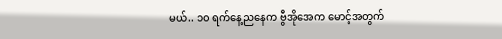မယ်.. ၁၀ ရက်နေ့ညနေက ဗွီအိုအေက မောင့်အတွက်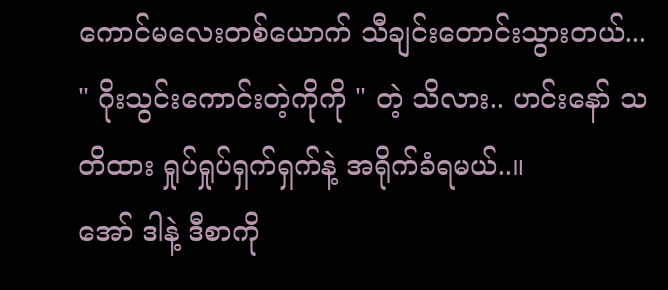ကောင်မလေးတစ်ယောက် သီချင်းတောင်းသွားတယ်... " ဂိုးသွင်းကောင်းတဲ့ကိုကို " တဲ့ သိလား.. ဟင်းနော် သတိထား ရှုပ်ရှုပ်ရှက်ရှက်နဲ့ အရိုက်ခံရမယ်..။
အော် ဒါနဲ့ ဒီစာကို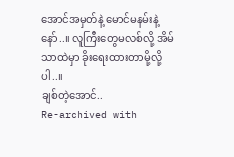အောင်အမှတ်နဲ့ မောင်မနမ်းနဲ့နော်..။ လူကြီးတွေမလစ်လို့ အိမ်သာထဲမှာ ခိုးရေးထားတာမို့လို့ပါ..။
ချစ်တဲ့အောင်..
Re-archived with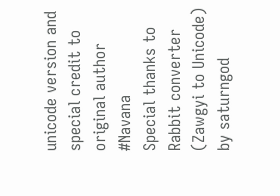unicode version and special credit to original author #Navana
Special thanks to Rabbit converter (Zawgyi to Unicode) by saturngod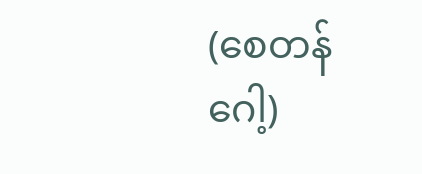(စေတန်ဂေါ့)